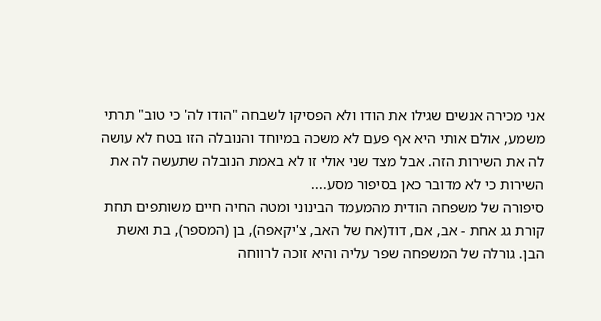אני מכירה אנשים שגילו את הודו ולא הפסיקו לשבחה "הודו לה' כי טוב" תרתי משמע, אולם אותי היא אף פעם לא משכה במיוחד והנובלה הזו בטח לא עושה לה את השירות הזה. אבל מצד שני אולי זו לא באמת הנובלה שתעשה לה את השירות כי לא מדובר כאן בסיפור מסע....
סיפורה של משפחה הודית מהמעמד הבינוני ומטה החיה חיים משותפים תחת קורת גג אחת - אב, אם, דוד(אח של האב, צ'יקאפה), בן (המספר), בת ואשת הבן. גורלה של המשפחה שפר עליה והיא זוכה לרווחה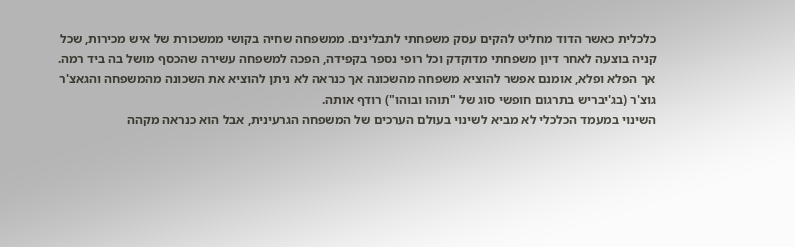כלכלית כאשר הדוד מחליט להקים עסק משפחתי לתבלינים. ממשפחה שחיה בקושי ממשכורת של איש מכירות, שכל קניה בוצעה לאחר דיון משפחתי מדוקדק וכל רופי נספר בקפידה, הפכה למשפחה עשירה שהכסף מושל בה ביד רמה. אך הפלא ופלא, אומנם אפשר להוציא משפחה מהשכונה אך כנראה לא ניתן להוציא את השכונה מהמשפחה והגאצ'ר גוצ'ר (בג'יבריש בתרגום חופשי סוג של "תוהו ובוהו") רודף אותה.
השינוי במעמד הכלכלי לא מביא לשינוי בעולם הערכים של המשפחה הגרעינית, אבל הוא כנראה מקהה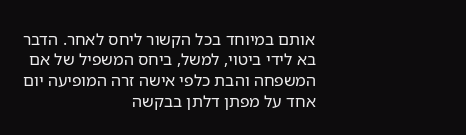אותם במיוחד בכל הקשור ליחס לאחר. הדבר בא לידי ביטוי, למשל, ביחס המשפיל של אם המשפחה והבת כלפי אישה זרה המופיעה יום אחד על מפתן דלתן בבקשה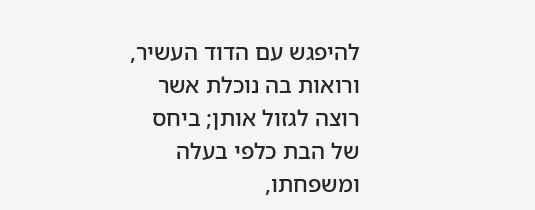להיפגש עם הדוד העשיר, ורואות בה נוכלת אשר רוצה לגזול אותן; ביחס של הבת כלפי בעלה ומשפחתו,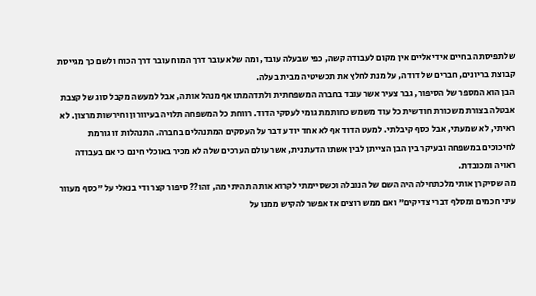שלתפיסתה בחיים אידיאליים אין מקום לעבודה קשה, כפי שבעלה עובד, ומה שלא עובר דרך המוח עובר דרך הכוח ולשם כך מגייסת קבוצת בריונים, חברים של דודה, על מנת לחלץ את תכשיטיה מבית בעלה.
הבן הוא המספר של הסיפור, גבר צעיר אשר עובד בחברה המשפחתית ולתדהמתו אף מנהל אותה, אבל למעשה מקבל סוג של קצבת אבטלה בצורת משכורת חודשית כל עוד משמש כחותמת גומי לעסקי הדוד. רווחת כל המשפחה תלויה בעיוורון וחירשות מרצון. לא ראיתי, לא שמעתי, אבל כסף קיבלתי. למעט הדוד אף לא אחד יודע דבר על העסקים המתנהלים בחברה. התנהלות זו גורמת לחיכוכים במשפחה ובעיקר בין הבן הצייתן לבין אשתו הדעתנית, אשר עולם הערכים שלה לא מכיר באוכלי חינם כי אם בעבודה ראויה ומכובדת.
מה שסיקרן אותי מלכתחילה היה השם של הנובלה וכשסיימתי לקרוא אותה תהיתי מה, זהו?? סיפור קצר ודי בנאלי על "כסף מעוור עיני חכמים ומסלף דברי צדיקים" ואם ממש רוצים אז אפשר להקיש ממנו על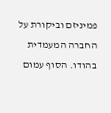פמיניזם וביקורת על החברה המעמדית בהודו. הסוף עמום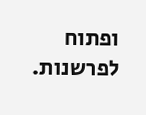ופתוח לפרשנות.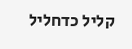קליל כדחליל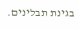בגינת תבלינים.